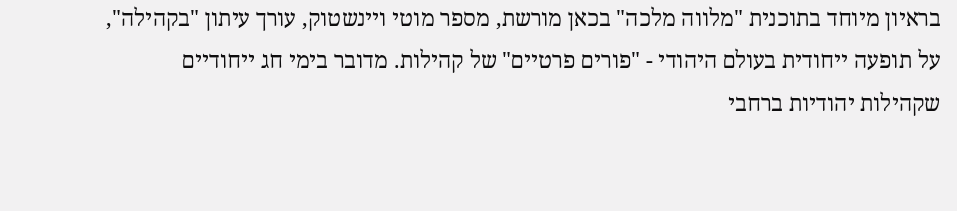בראיון מיוחד בתוכנית "מלווה מלכה" בכאן מורשת, מספר מוטי ויינשטוק, עורך עיתון "בקהילה", על תופעה ייחודית בעולם היהודי - "פורים פרטיים" של קהילות. מדובר בימי חג ייחודיים שקהילות יהודיות ברחבי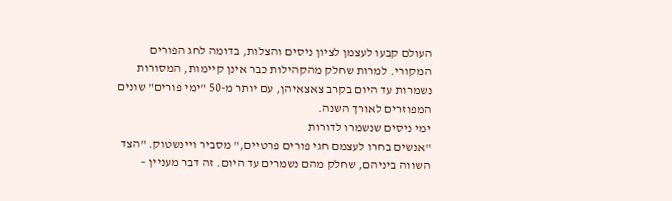העולם קבעו לעצמן לציון ניסים והצלות, בדומה לחג הפורים המקורי. למרות שחלק מהקהילות כבר אינן קיימות, המסורות נשמרות עד היום בקרב צאצאיהן, עם יותר מ-50 "ימי פורים" שונים המפוזרים לאורך השנה.
ימי ניסים שנשמרו לדורות
"אנשים בחרו לעצמם חגי פורים פרטיים," מסביר ויינשטוק. "הצד השווה ביניהם, שחלק מהם נשמרים עד היום. זה דבר מעניין –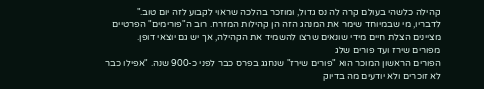קהילה כלשהי בעולם קרה לה נס גדול, ומוזכר בהלכה שראוי לקבוע לזה יום טוב."
לדבריו, מי שבמיוחד שימר את המנהג הזה הן קהילות המזרח. רוב ה"פורימים" הפרטיים מציינים הצלת חיים מידי שונאים שרצו להשמיד את הקהילה, אך יש גם יוצאי דופן.
מפורים שירז ועד פורים שלג
הפורים הראשון המוכר הוא "פורים שירז" שנחגג בפרס כבר לפני כ-900 שנה. "אפילו כבר לא זוכרים ולא יודעים מה בדיוק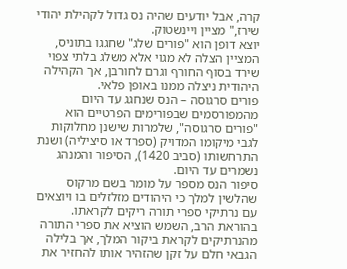קרה, אבל יודעים שהיה נס גדול לקהילת יהודי שירז," מציין ויינשטוק.
יוצא דופן הוא "פורים שלג" שחגגו בתוניס, המציין הצלה לא מגוי אלא משלג בלתי צפוי שירד בסוף החורף וגרם לחורבן, אך הקהילה היהודית ניצלה ממנו באופן פלאי.
פורים סרגוסה – הנס שנחגג עד היום
מהמפורסמים שבפורימים הפרטיים הוא "פורים סרגוסה", שלמרות שישנן מחלוקות לגבי מיקומו המדויק (ספרד או סיציליה) ושנת התרחשותו (סביב 1420), הסיפור והמנהג נשמרים עד היום.
סיפור הנס מספר על מומר בשם מרקוס שהלשין למלך כי היהודים מזלזלים בו ויוצאים עם נרתיקי ספרי תורה ריקים לקראתו. בהוראת הרב, השמש הוציא את ספרי התורה מהנרתיקים לקראת ביקור המלך, אך בלילה הגבאי חלם על זקן שהזהיר אותו להחזיר את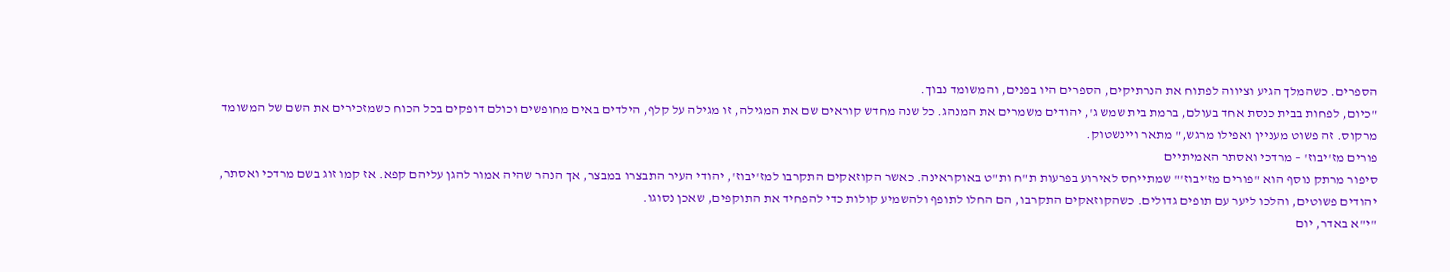הספרים. כשהמלך הגיע וציווה לפתוח את הנרתיקים, הספרים היו בפנים, והמשומד נבוך.
"כיום, לפחות בבית כנסת אחד בעולם, ברמת בית שמש ג', יהודים משמרים את המנהג. כל שנה מחדש קוראים שם את המגילה, זו מגילה על קלף, הילדים באים מחופשים וכולם דופקים בכל הכוח כשמזכירים את השם של המשומד מרקוס. זה פשוט מעניין ואפילו מרגש," מתאר ויינשטוק.
פורים מז'יבוז' – מרדכי ואסתר האמיתיים
סיפור מרתק נוסף הוא "פורים מז'יבוז'" שמתייחס לאירוע בפרעות ת"ח ות"ט באוקראינה. כאשר הקוזאקים התקרבו למז'יבוז', יהודי העיר התבצרו במבצר, אך הנהר שהיה אמור להגן עליהם קפא. אז קמו זוג בשם מרדכי ואסתר, יהודים פשוטים, והלכו ליער עם תופים גדולים. כשהקוזאקים התקרבו, הם החלו לתופף ולהשמיע קולות כדי להפחיד את התוקפים, שאכן נסוגו.
"י"א באדר, יום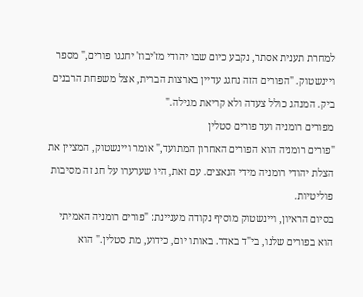למחרת תענית אסתר, נקבע כיום שבו יהודי מז'יבוז' יחגגו פורים," מספר ויינשטוק. "הפורים הזה נחגג עדיין בארצות הברית, אצל משפחת הרבנים ביק. המנהג כולל צעדה ולא קריאת מגילה."
מפורים רומניה ועד פורים סטלין
"פורים רומניה הוא הפורים האחרון המתועד," אומר ויינשטוק, המציין את הצלת יהודי רומניה מידי הנאצים. עם זאת, היו שערערו על חג זה מסיבות פוליטיות.
בסיום הראיון, ויינשטוק מוסיף נקודה מעניינת: "פורים רומניה האמיתי הוא בפורים שלנו, בי"ד באדר. באותו יום, כידוע, מת סטלין." הוא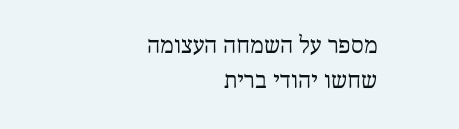מספר על השמחה העצומה שחשו יהודי ברית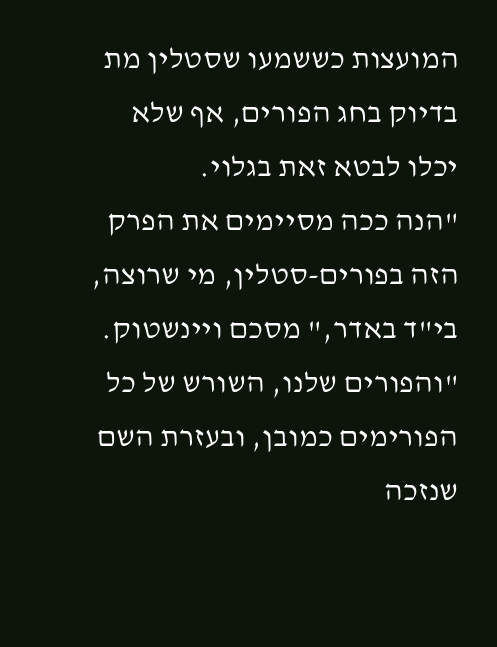המועצות כששמעו שסטלין מת בדיוק בחג הפורים, אף שלא יכלו לבטא זאת בגלוי.
"הנה ככה מסיימים את הפרק הזה בפורים-סטלין, מי שרוצה, בי"ד באדר," מסכם ויינשטוק. "והפורים שלנו, השורש של כל הפורימים כמובן, ובעזרת השם שנזכה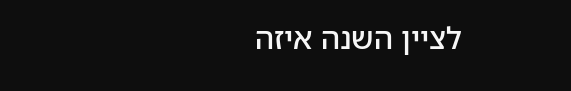לציין השנה איזה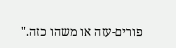פורים-עזה או משהו כזה."